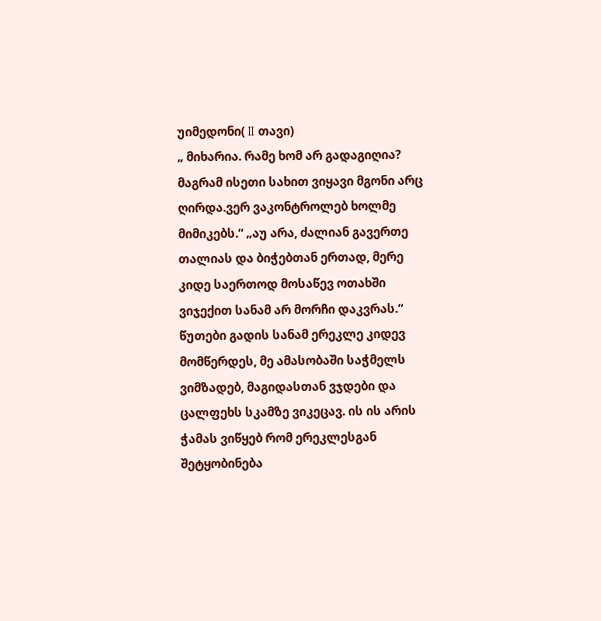უიმედონი( II თავი)
„ მიხარია. რამე ხომ არ გადაგიღია? მაგრამ ისეთი სახით ვიყავი მგონი არც ღირდა.ვერ ვაკონტროლებ ხოლმე მიმიკებს.“ „აუ არა, ძალიან გავერთე თალიას და ბიჭებთან ერთად, მერე კიდე საერთოდ მოსაწევ ოთახში ვიჯექით სანამ არ მორჩი დაკვრას.“ წუთები გადის სანამ ერეკლე კიდევ მომწერდეს, მე ამასობაში საჭმელს ვიმზადებ, მაგიდასთან ვჯდები და ცალფეხს სკამზე ვიკეცავ. ის ის არის ჭამას ვიწყებ რომ ერეკლესგან შეტყობინება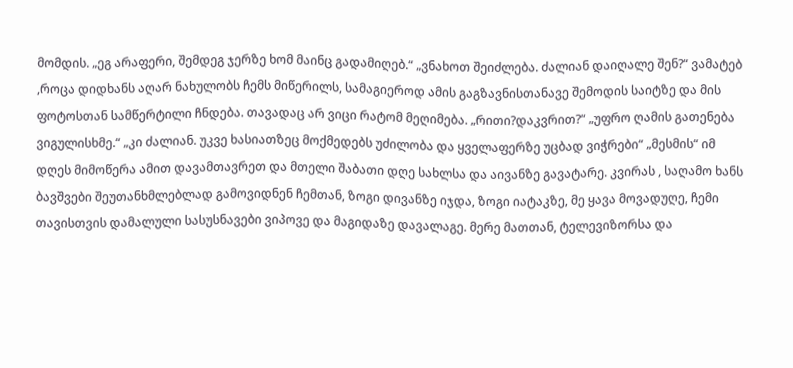მომდის. „ეგ არაფერი, შემდეგ ჯერზე ხომ მაინც გადამიღებ.“ „ვნახოთ შეიძლება. ძალიან დაიღალე შენ?“ ვამატებ ,როცა დიდხანს აღარ ნახულობს ჩემს მიწერილს, სამაგიეროდ ამის გაგზავნისთანავე შემოდის საიტზე და მის ფოტოსთან სამწერტილი ჩნდება. თავადაც არ ვიცი რატომ მეღიმება. „რითი?დაკვრით?“ „უფრო ღამის გათენება ვიგულისხმე.“ „კი ძალიან. უკვე ხასიათზეც მოქმედებს უძილობა და ყველაფერზე უცბად ვიჭრები“ „მესმის“ იმ დღეს მიმოწერა ამით დავამთავრეთ და მთელი შაბათი დღე სახლსა და აივანზე გავატარე. კვირას , საღამო ხანს ბავშვები შეუთანხმლებლად გამოვიდნენ ჩემთან, ზოგი დივანზე იჯდა, ზოგი იატაკზე, მე ყავა მოვადუღე, ჩემი თავისთვის დამალული სასუსნავები ვიპოვე და მაგიდაზე დავალაგე. მერე მათთან, ტელევიზორსა და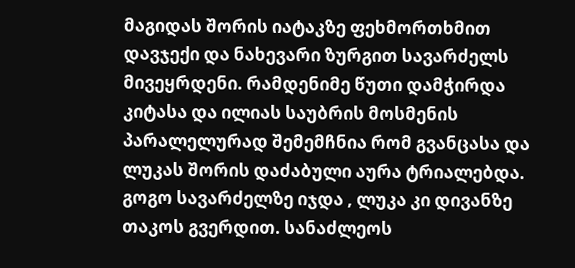მაგიდას შორის იატაკზე ფეხმორთხმით დავჯექი და ნახევარი ზურგით სავარძელს მივეყრდენი. რამდენიმე წუთი დამჭირდა კიტასა და ილიას საუბრის მოსმენის პარალელურად შემემჩნია რომ გვანცასა და ლუკას შორის დაძაბული აურა ტრიალებდა. გოგო სავარძელზე იჯდა , ლუკა კი დივანზე თაკოს გვერდით. სანაძლეოს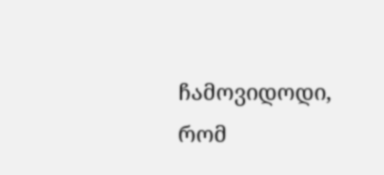ჩამოვიდოდი, რომ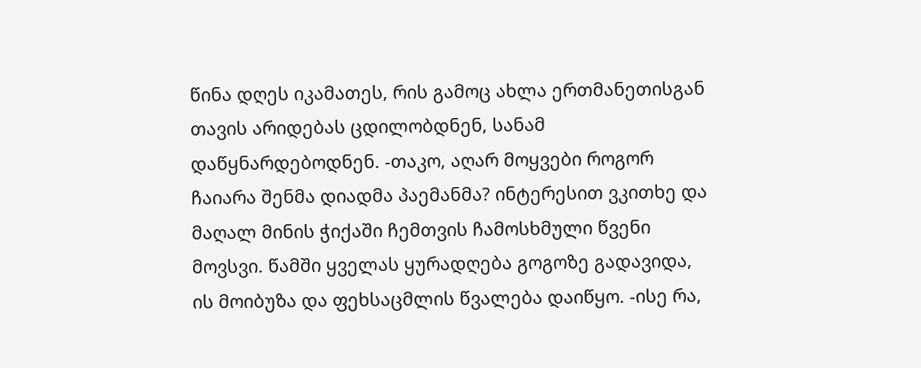წინა დღეს იკამათეს, რის გამოც ახლა ერთმანეთისგან თავის არიდებას ცდილობდნენ, სანამ დაწყნარდებოდნენ. -თაკო, აღარ მოყვები როგორ ჩაიარა შენმა დიადმა პაემანმა? ინტერესით ვკითხე და მაღალ მინის ჭიქაში ჩემთვის ჩამოსხმული წვენი მოვსვი. წამში ყველას ყურადღება გოგოზე გადავიდა, ის მოიბუზა და ფეხსაცმლის წვალება დაიწყო. -ისე რა,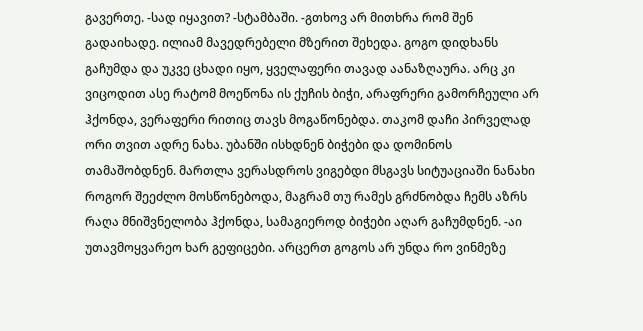გავერთე. -სად იყავით? -სტამბაში. -გთხოვ არ მითხრა რომ შენ გადაიხადე. ილიამ მავედრებელი მზერით შეხედა. გოგო დიდხანს გაჩუმდა და უკვე ცხადი იყო, ყველაფერი თავად აანაზღაურა. არც კი ვიცოდით ასე რატომ მოეწონა ის ქუჩის ბიჭი, არაფრერი გამორჩეული არ ჰქონდა, ვერაფერი რითიც თავს მოგაწონებდა. თაკომ დაჩი პირველად ორი თვით ადრე ნახა. უბანში ისხდნენ ბიჭები და დომინოს თამაშობდნენ. მართლა ვერასდროს ვიგებდი მსგავს სიტუაციაში ნანახი როგორ შეეძლო მოსწონებოდა, მაგრამ თუ რამეს გრძნობდა ჩემს აზრს რაღა მნიშვნელობა ჰქონდა, სამაგიეროდ ბიჭები აღარ გაჩუმდნენ. -აი უთავმოყვარეო ხარ გეფიცები. არცერთ გოგოს არ უნდა რო ვინმეზე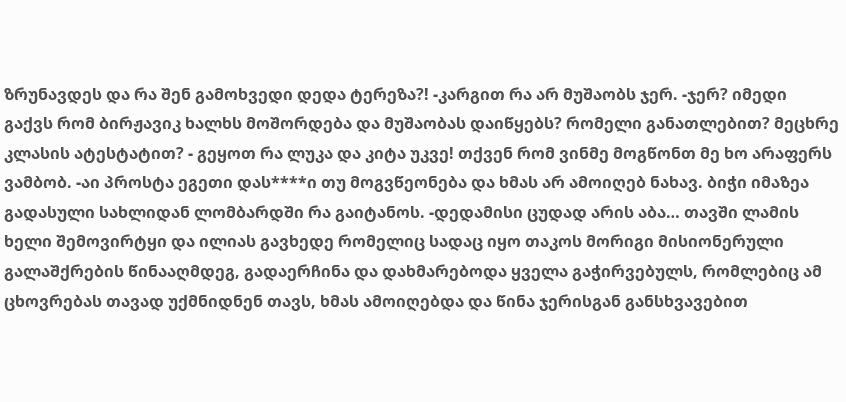ზრუნავდეს და რა შენ გამოხვედი დედა ტერეზა?! -კარგით რა არ მუშაობს ჯერ. -ჯერ? იმედი გაქვს რომ ბირჟავიკ ხალხს მოშორდება და მუშაობას დაიწყებს? რომელი განათლებით? მეცხრე კლასის ატესტატით? - გეყოთ რა ლუკა და კიტა უკვე! თქვენ რომ ვინმე მოგწონთ მე ხო არაფერს ვამბობ. -აი პროსტა ეგეთი დას****ი თუ მოგვწეონება და ხმას არ ამოიღებ ნახავ. ბიჭი იმაზეა გადასული სახლიდან ლომბარდში რა გაიტანოს. -დედამისი ცუდად არის აბა… თავში ლამის ხელი შემოვირტყი და ილიას გავხედე რომელიც სადაც იყო თაკოს მორიგი მისიონერული გალაშქრების წინააღმდეგ, გადაერჩინა და დახმარებოდა ყველა გაჭირვებულს, რომლებიც ამ ცხოვრებას თავად უქმნიდნენ თავს, ხმას ამოიღებდა და წინა ჯერისგან განსხვავებით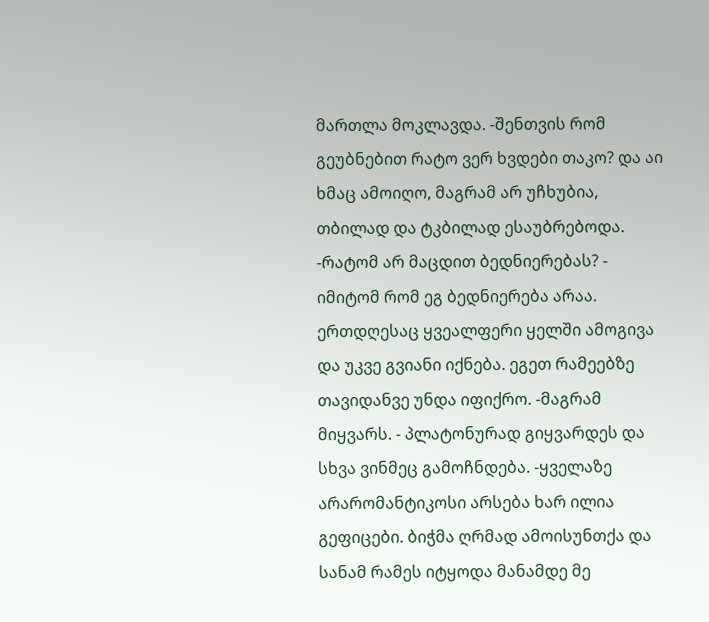მართლა მოკლავდა. -შენთვის რომ გეუბნებით რატო ვერ ხვდები თაკო? და აი ხმაც ამოიღო, მაგრამ არ უჩხუბია, თბილად და ტკბილად ესაუბრებოდა. -რატომ არ მაცდით ბედნიერებას? - იმიტომ რომ ეგ ბედნიერება არაა. ერთდღესაც ყვეალფერი ყელში ამოგივა და უკვე გვიანი იქნება. ეგეთ რამეებზე თავიდანვე უნდა იფიქრო. -მაგრამ მიყვარს. - პლატონურად გიყვარდეს და სხვა ვინმეც გამოჩნდება. -ყველაზე არარომანტიკოსი არსება ხარ ილია გეფიცები. ბიჭმა ღრმად ამოისუნთქა და სანამ რამეს იტყოდა მანამდე მე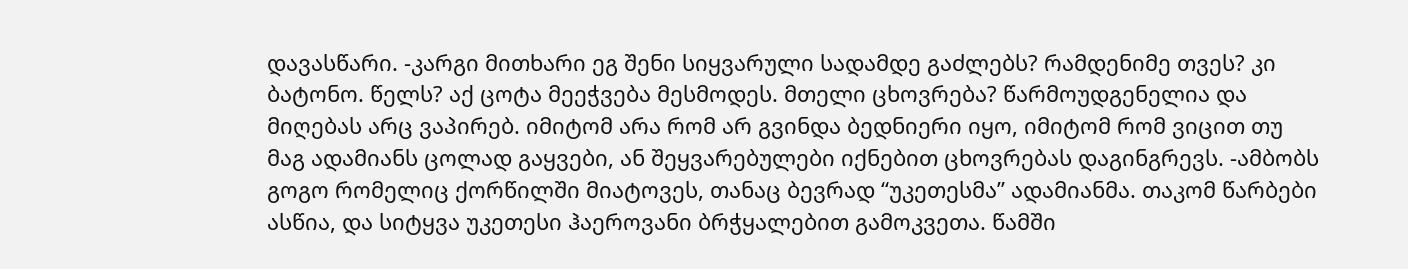დავასწარი. -კარგი მითხარი ეგ შენი სიყვარული სადამდე გაძლებს? რამდენიმე თვეს? კი ბატონო. წელს? აქ ცოტა მეეჭვება მესმოდეს. მთელი ცხოვრება? წარმოუდგენელია და მიღებას არც ვაპირებ. იმიტომ არა რომ არ გვინდა ბედნიერი იყო, იმიტომ რომ ვიცით თუ მაგ ადამიანს ცოლად გაყვები, ან შეყვარებულები იქნებით ცხოვრებას დაგინგრევს. -ამბობს გოგო რომელიც ქორწილში მიატოვეს, თანაც ბევრად “უკეთესმა” ადამიანმა. თაკომ წარბები ასწია, და სიტყვა უკეთესი ჰაეროვანი ბრჭყალებით გამოკვეთა. წამში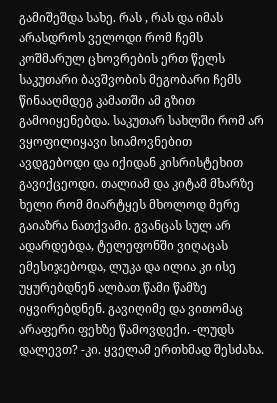გამიშეშდა სახე. რას , რას და იმას არასდროს ველოდი რომ ჩემს კოშმარულ ცხოვრების ერთ წელს საკუთარი ბავშვობის მეგობარი ჩემს წინააღმდეგ კამათში ამ გზით გამოიყენებდა. საკუთარ სახლში რომ არ ვყოფილიყავი სიამოვნებით ავდგებოდი და იქიდან კისრისტეხით გავიქცეოდი. თალიამ და კიტამ მხარზე ხელი რომ მიარტყეს მხოლოდ მერე გაიაზრა ნათქვამი. გვანცას სულ არ ადარდებდა, ტელეფონში ვიღაცას ემესიჯებოდა, ლუკა და ილია კი ისე უყურებდნენ ალბათ წამი წამზე იყვირებდნენ. გავიღიმე და ვითომაც არაფერი ფეხზე წამოვდექი. -ლუდს დალევთ? -კი. ყველამ ერთხმად შესძახა.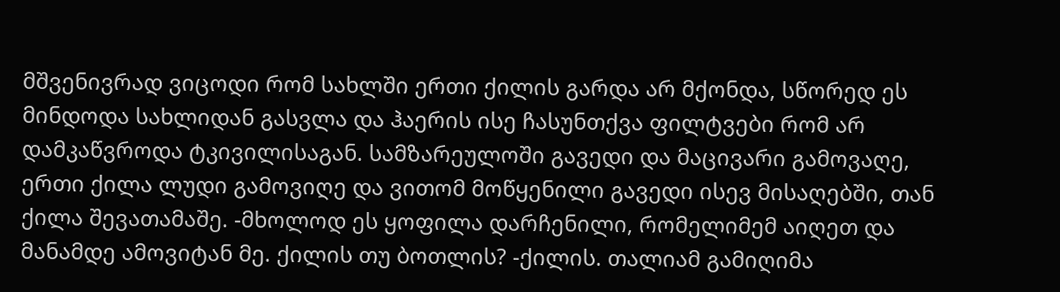მშვენივრად ვიცოდი რომ სახლში ერთი ქილის გარდა არ მქონდა, სწორედ ეს მინდოდა სახლიდან გასვლა და ჰაერის ისე ჩასუნთქვა ფილტვები რომ არ დამკაწვროდა ტკივილისაგან. სამზარეულოში გავედი და მაცივარი გამოვაღე, ერთი ქილა ლუდი გამოვიღე და ვითომ მოწყენილი გავედი ისევ მისაღებში, თან ქილა შევათამაშე. -მხოლოდ ეს ყოფილა დარჩენილი, რომელიმემ აიღეთ და მანამდე ამოვიტან მე. ქილის თუ ბოთლის? -ქილის. თალიამ გამიღიმა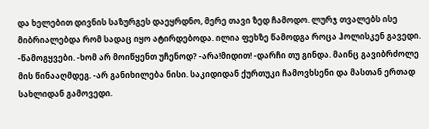და ხელებით დივნის საზურგეს დაეყრდნო, მერე თავი ზედ ჩამოდო. ლურჯ თვალებს ისე მიბრიალებდა რომ სადაც იყო ატირდებოდა. ილია ფეხზე წამოდგა როცა ჰოლისკენ გავედი. -წამოგყვები. -ხომ არ მოიწყენთ უჩენოდ? -არა!მიდით! -დარჩი თუ გინდა. მაინც გავიბრძოლე მის წინააღმდეგ. -არ განიხილება ნისი. საკიდიდან ქურთუკი ჩამოვხსენი და მასთან ერთად სახლიდან გამოვედი.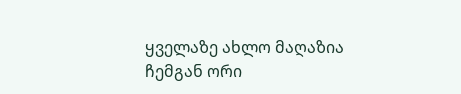ყველაზე ახლო მაღაზია ჩემგან ორი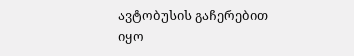ავტობუსის გაჩერებით იყო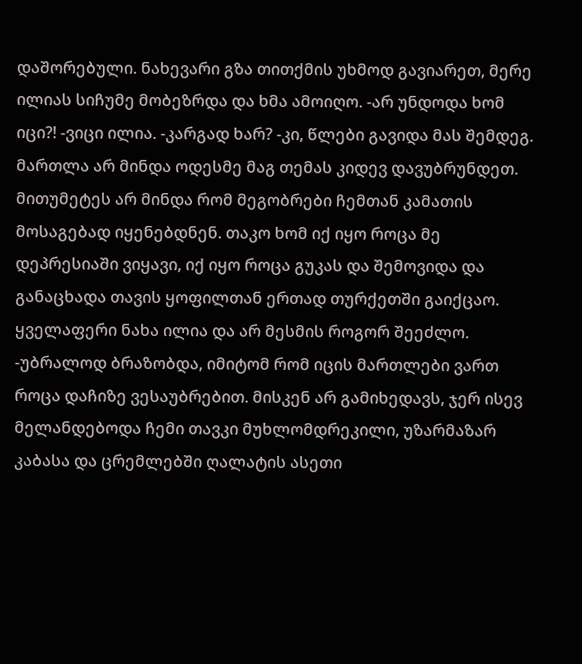დაშორებული. ნახევარი გზა თითქმის უხმოდ გავიარეთ, მერე ილიას სიჩუმე მობეზრდა და ხმა ამოიღო. -არ უნდოდა ხომ იცი?! -ვიცი ილია. -კარგად ხარ? -კი, წლები გავიდა მას შემდეგ. მართლა არ მინდა ოდესმე მაგ თემას კიდევ დავუბრუნდეთ. მითუმეტეს არ მინდა რომ მეგობრები ჩემთან კამათის მოსაგებად იყენებდნენ. თაკო ხომ იქ იყო როცა მე დეპრესიაში ვიყავი, იქ იყო როცა გუკას და შემოვიდა და განაცხადა თავის ყოფილთან ერთად თურქეთში გაიქცაო. ყველაფერი ნახა ილია და არ მესმის როგორ შეეძლო. -უბრალოდ ბრაზობდა, იმიტომ რომ იცის მართლები ვართ როცა დაჩიზე ვესაუბრებით. მისკენ არ გამიხედავს, ჯერ ისევ მელანდებოდა ჩემი თავკი მუხლომდრეკილი, უზარმაზარ კაბასა და ცრემლებში ღალატის ასეთი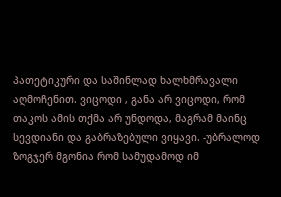პათეტიკური და საშინლად ხალხმრავალი აღმოჩენით. ვიცოდი , განა არ ვიცოდი, რომ თაკოს ამის თქმა არ უნდოდა, მაგრამ მაინც სევდიანი და გაბრაზებული ვიყავი. -უბრალოდ ზოგჯერ მგონია რომ სამუდამოდ იმ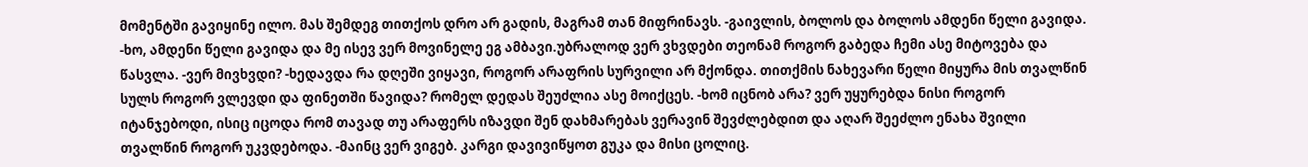მომენტში გავიყინე ილო. მას შემდეგ თითქოს დრო არ გადის, მაგრამ თან მიფრინავს. -გაივლის, ბოლოს და ბოლოს ამდენი წელი გავიდა. -ხო, ამდენი წელი გავიდა და მე ისევ ვერ მოვინელე ეგ ამბავი.უბრალოდ ვერ ვხვდები თეონამ როგორ გაბედა ჩემი ასე მიტოვება და წასვლა. -ვერ მივხვდი? -ხედავდა რა დღეში ვიყავი, როგორ არაფრის სურვილი არ მქონდა. თითქმის ნახევარი წელი მიყურა მის თვალწინ სულს როგორ ვლევდი და ფინეთში წავიდა? რომელ დედას შეუძლია ასე მოიქცეს. -ხომ იცნობ არა? ვერ უყურებდა ნისი როგორ იტანჯებოდი, ისიც იცოდა რომ თავად თუ არაფერს იზავდი შენ დახმარებას ვერავინ შევძლებდით და აღარ შეეძლო ენახა შვილი თვალწინ როგორ უკვდებოდა. -მაინც ვერ ვიგებ. კარგი დავივიწყოთ გუკა და მისი ცოლიც.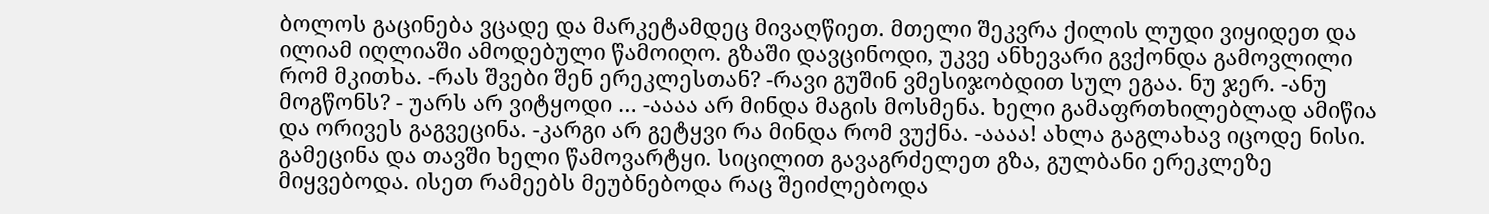ბოლოს გაცინება ვცადე და მარკეტამდეც მივაღწიეთ. მთელი შეკვრა ქილის ლუდი ვიყიდეთ და ილიამ იღლიაში ამოდებული წამოიღო. გზაში დავცინოდი, უკვე ანხევარი გვქონდა გამოვლილი რომ მკითხა. -რას შვები შენ ერეკლესთან? -რავი გუშინ ვმესიჯობდით სულ ეგაა. ნუ ჯერ. -ანუ მოგწონს? - უარს არ ვიტყოდი … -აააა არ მინდა მაგის მოსმენა. ხელი გამაფრთხილებლად ამიწია და ორივეს გაგვეცინა. -კარგი არ გეტყვი რა მინდა რომ ვუქნა. -აააა! ახლა გაგლახავ იცოდე ნისი. გამეცინა და თავში ხელი წამოვარტყი. სიცილით გავაგრძელეთ გზა, გულბანი ერეკლეზე მიყვებოდა. ისეთ რამეებს მეუბნებოდა რაც შეიძლებოდა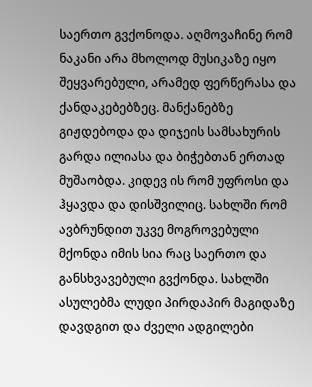საერთო გვქონოდა. აღმოვაჩინე რომ ნაკანი არა მხოლოდ მუსიკაზე იყო შეყვარებული, არამედ ფერწერასა და ქანდაკებებზეც. მანქანებზე გიჟდებოდა და დიჯეის სამსახურის გარდა ილიასა და ბიჭებთან ერთად მუშაობდა. კიდევ ის რომ უფროსი და ჰყავდა და დისშვილიც. სახლში რომ ავბრუნდით უკვე მოგროვებული მქონდა იმის სია რაც საერთო და განსხვავებული გვქონდა. სახლში ასულებმა ლუდი პირდაპირ მაგიდაზე დავდგით და ძველი ადგილები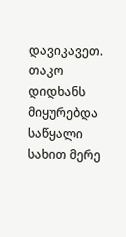დავიკავეთ. თაკო დიდხანს მიყურებდა საწყალი სახით მერე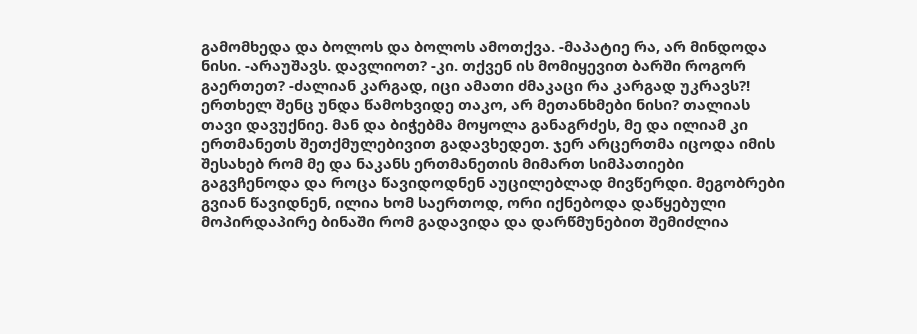გამომხედა და ბოლოს და ბოლოს ამოთქვა. -მაპატიე რა, არ მინდოდა ნისი. -არაუშავს. დავლიოთ? -კი. თქვენ ის მომიყევით ბარში როგორ გაერთეთ? -ძალიან კარგად, იცი ამათი ძმაკაცი რა კარგად უკრავს?! ერთხელ შენც უნდა წამოხვიდე თაკო, არ მეთანხმები ნისი? თალიას თავი დავუქნიე. მან და ბიჭებმა მოყოლა განაგრძეს, მე და ილიამ კი ერთმანეთს შეთქმულებივით გადავხედეთ. ჯერ არცერთმა იცოდა იმის შესახებ რომ მე და ნაკანს ერთმანეთის მიმართ სიმპათიები გაგვჩენოდა და როცა წავიდოდნენ აუცილებლად მივწერდი. მეგობრები გვიან წავიდნენ, ილია ხომ საერთოდ, ორი იქნებოდა დაწყებული მოპირდაპირე ბინაში რომ გადავიდა და დარწმუნებით შემიძლია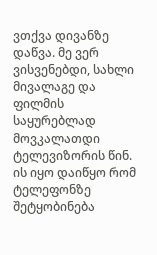ვთქვა დივანზე დაწვა. მე ვერ ვისვენებდი, სახლი მივალაგე და ფილმის საყურებლად მოვკალათდი ტელევიზორის წინ. ის იყო დაიწყო რომ ტელეფონზე შეტყობინება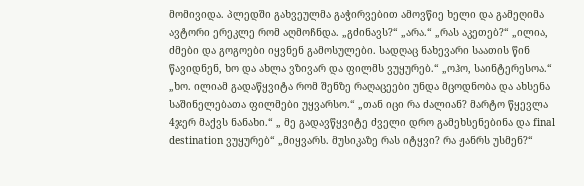მომივიდა. პლედში გახვეულმა გაჭირვებით ამოვწიე ხელი და გამეღიმა ავტორი ერეკლე რომ აღმოჩნდა. „გძინავს?“ „არა.“ „რას აკეთებ?“ „ილია, ძმები და გოგოები იყვნენ გამოსულები. სადღაც ნახევარი საათის წინ წავიდნენ, ხო და ახლა ვზივარ და ფილმს ვუყურებ.“ „ოჰო, საინტერესოა.“ „ხო. ილიამ გადაწყვიტა რომ შენზე რაღაცეები უნდა მცოდნობა და ახსენა საშინელებათა ფილმები უყვარსო.“ „თან იცი რა ძალიან? მარტო წყევლა 4ჯერ მაქვს ნანახი.“ „ მე გადავწყვიტე ძველი დრო გამეხსენებინა და final destination ვუყურებ“ „მიყვარს. მუსიკაზე რას იტყვი? რა ჟანრს უსმენ?“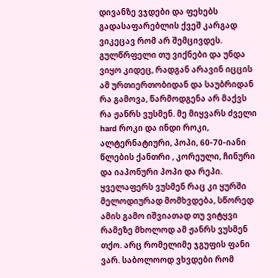დივანზე ვჯდები და ფეხებს გადასაფარებლის ქვეშ კარგად ვიკეცავ რომ არ შემცივდეს. გულწრფელი თუ ვიქნები და უნდა ვიყო კიდეც, რადგან არავინ იცცის ამ ურთიერთობიდან და საუბრიდან რა გამოვა, წარმოდგენა არ მაქვს რა ჟანრს ვუსმენ. მე მიყვარს ძველი hard როკი და ინდი როკი, ალტერნატიური, პოპი, 60-70-იანი წლების ქანთრი , კორეული, ჩინური და იაპონური პოპი და რეპი. ყველაფერს ვუსმენ რაც კი ყურში მელოდიურად მომხვდება, სწორედ ამის გამო იშვიათად თუ ვიტყვი რამეზე მხოლოდ ამ ჟანრს ვუსმენ თქო. არც რომელიმე ჯგუფის ფანი ვარ. საბოლოოდ ვხვდები რომ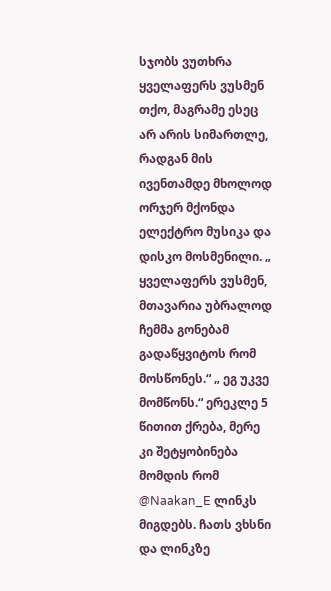სჯობს ვუთხრა ყველაფერს ვუსმენ თქო, მაგრამე ესეც არ არის სიმართლე, რადგან მის ივენთამდე მხოლოდ ორჯერ მქონდა ელექტრო მუსიკა და დისკო მოსმენილი. „ ყველაფერს ვუსმენ, მთავარია უბრალოდ ჩემმა გონებამ გადაწყვიტოს რომ მოსწონეს.“ „ ეგ უკვე მომწონს.“ ერეკლე 5 წითით ქრება, მერე კი შეტყობინება მომდის რომ @Naakan_E ლინკს მიგდებს. ჩათს ვხსნი და ლინკზე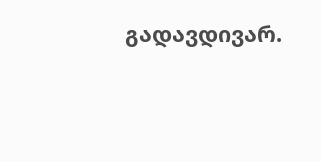გადავდივარ.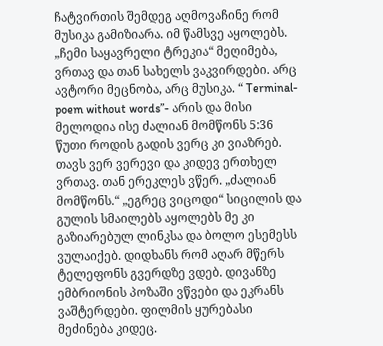ჩატვირთის შემდეგ აღმოვაჩინე რომ მუსიკა გამიზიარა. იმ წამსვე აყოლებს. „ჩემი საყავრელი ტრეკია“ მეღიმება, ვრთავ და თან სახელს ვაკვირდები. არც ავტორი მეცნობა, არც მუსიკა. “ Terminal- poem without words”- არის და მისი მელოდია ისე ძალიან მომწონს 5:36 წუთი როდის გადის ვერც კი ვიაზრებ. თავს ვერ ვერევი და კიდევ ერთხელ ვრთავ. თან ერეკლეს ვწერ. „ძალიან მომწონს.“ „ეგრეც ვიცოდი“ სიცილის და გულის სმაილებს აყოლებს მე კი გაზიარებულ ლინკსა და ბოლო ესემესს ვულაიქებ. დიდხანს რომ აღარ მწერს ტელეფონს გვერდზე ვდებ. დივანზე ემბრიონის პოზაში ვწვები და ეკრანს ვაშტერდები. ფილმის ყურებასი მეძინება კიდეც.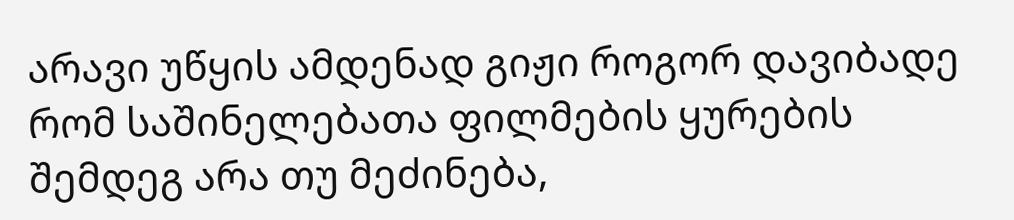არავი უწყის ამდენად გიჟი როგორ დავიბადე რომ საშინელებათა ფილმების ყურების შემდეგ არა თუ მეძინება,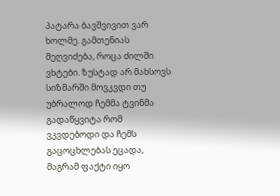პატარა ბავშვივით ვარ ხოლმე. გამთენიას მეღვიძება, როცა ძილში ვხტები. ზუსტად არ მახსოვს სიზმარში მოვკვდი თუ უბრალოდ ჩემმა ტვინმა გადაწყვიტა რომ ვკვდებოდი და ჩემს გაცოცხლებას ეცადა, მაგრამ ფაქტი იყო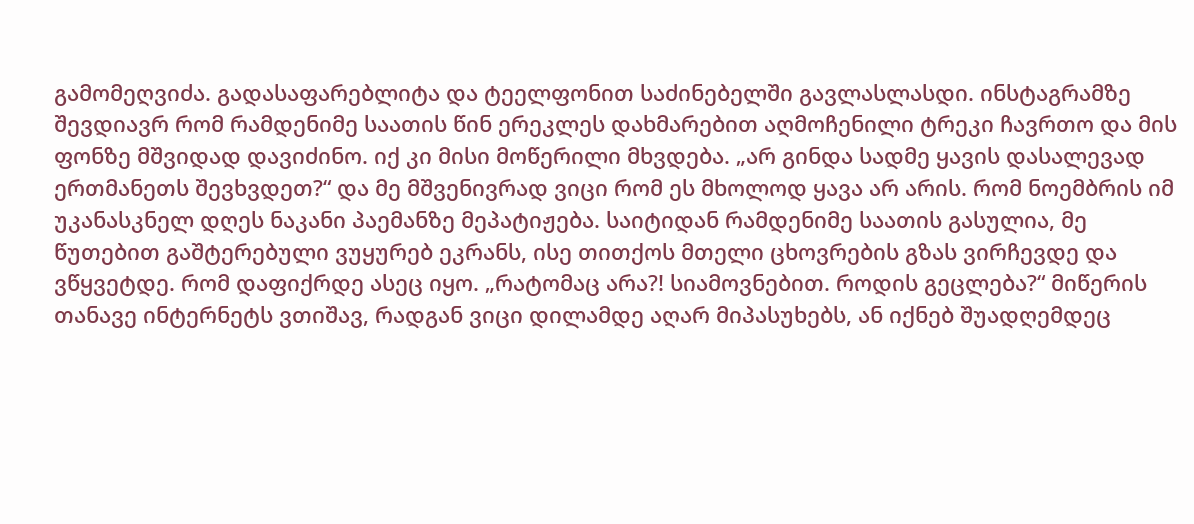გამომეღვიძა. გადასაფარებლიტა და ტეელფონით საძინებელში გავლასლასდი. ინსტაგრამზე შევდიავრ რომ რამდენიმე საათის წინ ერეკლეს დახმარებით აღმოჩენილი ტრეკი ჩავრთო და მის ფონზე მშვიდად დავიძინო. იქ კი მისი მოწერილი მხვდება. „არ გინდა სადმე ყავის დასალევად ერთმანეთს შევხვდეთ?“ და მე მშვენივრად ვიცი რომ ეს მხოლოდ ყავა არ არის. რომ ნოემბრის იმ უკანასკნელ დღეს ნაკანი პაემანზე მეპატიჟება. საიტიდან რამდენიმე საათის გასულია, მე წუთებით გაშტერებული ვუყურებ ეკრანს, ისე თითქოს მთელი ცხოვრების გზას ვირჩევდე და ვწყვეტდე. რომ დაფიქრდე ასეც იყო. „რატომაც არა?! სიამოვნებით. როდის გეცლება?“ მიწერის თანავე ინტერნეტს ვთიშავ, რადგან ვიცი დილამდე აღარ მიპასუხებს, ან იქნებ შუადღემდეც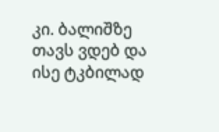კი. ბალიშზე თავს ვდებ და ისე ტკბილად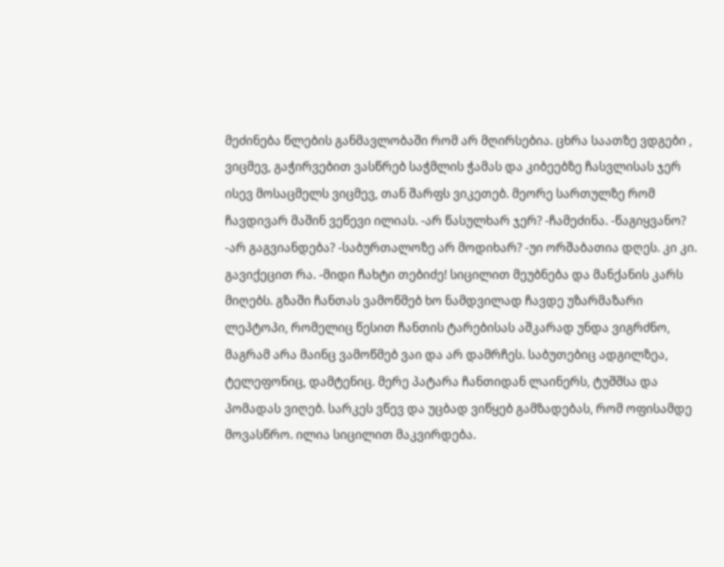მეძინება წლების განმავლობაში რომ არ მღირსებია. ცხრა საათზე ვდგები , ვიცმევ, გაჭირვებით ვასწრებ საჭმლის ჭამას და კიბეებზე ჩასვლისას ჯერ ისევ მოსაცმელს ვიცმევ, თან შარფს ვიკეთებ. მეორე სართულზე რომ ჩავდივარ მაშინ ვეწევი ილიას. -არ წასულხარ ჯერ? -ჩამეძინა. -წაგიყვანო? -არ გაგვიანდება? -საბურთალოზე არ მოდიხარ? -უი ორშაბათია დღეს. კი კი. გავიქეცით რა. -მიდი ჩახტი თებიძე! სიცილით მეუბნება და მანქანის კარს მიღებს. გზაში ჩანთას ვამოწმებ ხო ნამდვილად ჩავდე უზარმაზარი ლეპტოპი, რომელიც წესით ჩანთის ტარებისას აშკარად უნდა ვიგრძნო, მაგრამ არა მაინც ვამოწმებ ვაი და არ დამრჩეს. საბუთებიც ადგილზეა, ტელეფონიც, დამტენიც. მერე პატარა ჩანთიდან ლაინერს, ტუშშსა და პომადას ვიღებ. სარკეს ვწევ და უცბად ვიწყებ გამზადებას, რომ ოფისამდე მოვასწრო. ილია სიცილით მაკვირდება.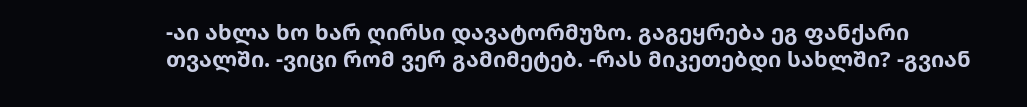-აი ახლა ხო ხარ ღირსი დავატორმუზო. გაგეყრება ეგ ფანქარი თვალში. -ვიცი რომ ვერ გამიმეტებ. -რას მიკეთებდი სახლში? -გვიან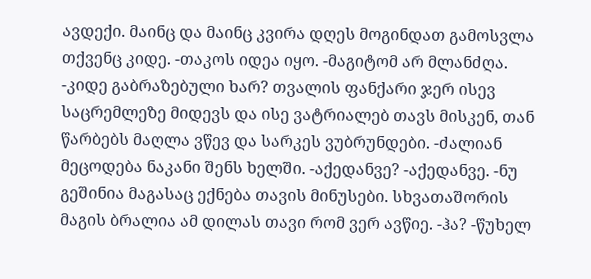ავდექი. მაინც და მაინც კვირა დღეს მოგინდათ გამოსვლა თქვენც კიდე. -თაკოს იდეა იყო. -მაგიტომ არ მლანძღა. -კიდე გაბრაზებული ხარ? თვალის ფანქარი ჯერ ისევ საცრემლეზე მიდევს და ისე ვატრიალებ თავს მისკენ, თან წარბებს მაღლა ვწევ და სარკეს ვუბრუნდები. -ძალიან მეცოდება ნაკანი შენს ხელში. -აქედანვე? -აქედანვე. -ნუ გეშინია მაგასაც ექნება თავის მინუსები. სხვათაშორის მაგის ბრალია ამ დილას თავი რომ ვერ ავწიე. -ჰა? -წუხელ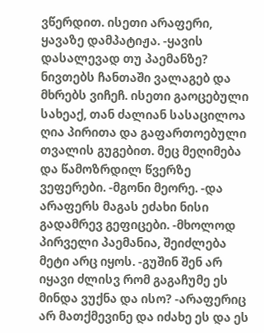ვწერდით. ისეთი არაფერი, ყავაზე დამპატიჟა. -ყავის დასალევად თუ პაემანზე? ნივთებს ჩანთაში ვალაგებ და მხრებს ვიჩეჩ. ისეთი გაოცებული სახეაქ, თან ძალიან სასაცილოა ღია პირითა და გაფართოებული თვალის გუგებით. მეც მეღიმება და წამოზრდილ წვერზე ვეფერები. -მგონი მეორე. -და არაფერს მაგას ეძახი ნისი გადამრევ გეფიცები. -მხოლოდ პირველი პაემანია, შეიძლება მეტი არც იყოს. -გუშინ შენ არ იყავი ძლისვ რომ გაგაჩუმე ეს მინდა ვუქნა და ისო? -არაფერიც არ მათქმევინე და იძახე ეს და ეს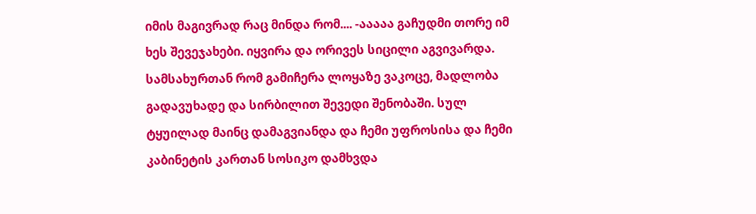იმის მაგივრად რაც მინდა რომ.... -ააააა გაჩუდმი თორე იმ ხეს შევეჯახები. იყვირა და ორივეს სიცილი აგვივარდა. სამსახურთან რომ გამიჩერა ლოყაზე ვაკოცე, მადლობა გადავუხადე და სირბილით შევედი შენობაში. სულ ტყუილად მაინც დამაგვიანდა და ჩემი უფროსისა და ჩემი კაბინეტის კართან სოსიკო დამხვდა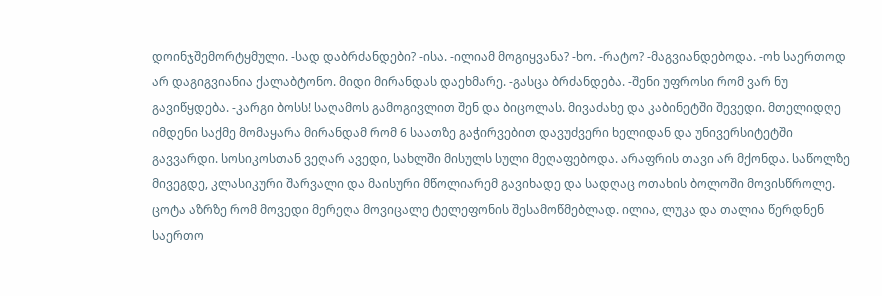დოინჯშემორტყმული. -სად დაბრძანდები? -ისა. -ილიამ მოგიყვანა? -ხო. -რატო? -მაგვიანდებოდა. -ოხ საერთოდ არ დაგიგვიანია ქალაბტონო. მიდი მირანდას დაეხმარე. -გასცა ბრძანდება. -შენი უფროსი რომ ვარ ნუ გავიწყდება. -კარგი ბოსს! საღამოს გამოგივლით შენ და ბიცოლას. მივაძახე და კაბინეტში შევედი. მთელიდღე იმდენი საქმე მომაყარა მირანდამ რომ 6 საათზე გაჭირვებით დავუძვერი ხელიდან და უნივერსიტეტში გავვარდი. სოსიკოსთან ვეღარ ავედი, სახლში მისულს სული მეღაფებოდა. არაფრის თავი არ მქონდა. საწოლზე მივეგდე, კლასიკური შარვალი და მაისური მწოლიარემ გავიხადე და სადღაც ოთახის ბოლოში მოვისწროლე. ცოტა აზრზე რომ მოვედი მერეღა მოვიცალე ტელეფონის შესამოწმებლად. ილია, ლუკა და თალია წერდნენ საერთო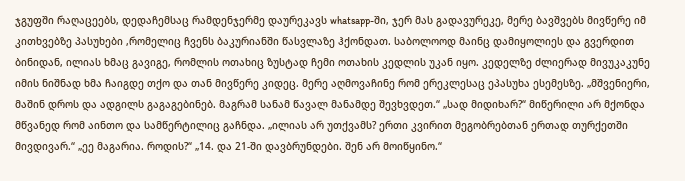ჯგუფში რაღაცეებს, დედაჩემსაც რამდენჯერმე დაურეკავს whatsapp-ში, ჯერ მას გადავურეკე, მერე ბავშვებს მივწერე იმ კითხვებზე პასუხები ,რომელიც ჩვენს ბაკურიანში წასვლაზე ჰქონდათ. საბოლოოდ მაინც დამიყოლიეს და გვერდით ბინიდან, ილიას ხმაც გავიგე, რომლის ოთახიც ზუსტად ჩემი ოთახის კედლის უკან იყო. კედელზე ძლიერად მივუკაკუნე იმის ნიშნად ხმა ჩაიგდე თქო და თან მივწერე კიდეც. მერე აღმოვაჩინე რომ ერეკლესაც ეპასუხა ესემესზე. „მშვენიერი, მაშინ დროს და ადგილს გაგაგებინებ. მაგრამ სანამ წავალ მანამდე შევხვდეთ.“ „სად მიდიხარ?“ მიწერილი არ მქონდა მწვანედ რომ აინთო და სამწერტილიც გაჩნდა. „ილიას არ უთქვამს? ერთი კვირით მეგობრებთან ერთად თურქეთში მივდივარ.“ „ეე მაგარია. როდის?“ „14. და 21-ში დავბრუნდები. შენ არ მოიწყინო.“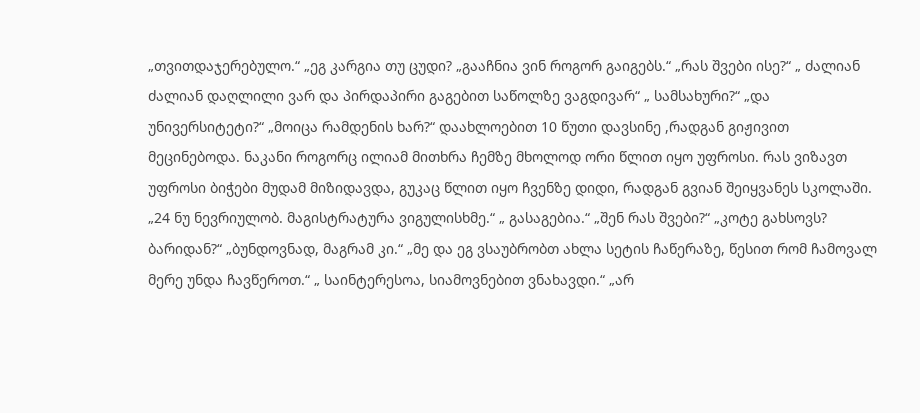„თვითდაჯერებულო.“ „ეგ კარგია თუ ცუდი? „გააჩნია ვინ როგორ გაიგებს.“ „რას შვები ისე?“ „ ძალიან ძალიან დაღლილი ვარ და პირდაპირი გაგებით საწოლზე ვაგდივარ“ „ სამსახური?“ „და უნივერსიტეტი?“ „მოიცა რამდენის ხარ?“ დაახლოებით 10 წუთი დავსინე ,რადგან გიჟივით მეცინებოდა. ნაკანი როგორც ილიამ მითხრა ჩემზე მხოლოდ ორი წლით იყო უფროსი. რას ვიზავთ უფროსი ბიჭები მუდამ მიზიდავდა, გუკაც წლით იყო ჩვენზე დიდი, რადგან გვიან შეიყვანეს სკოლაში. „24 ნუ ნევრიულობ. მაგისტრატურა ვიგულისხმე.“ „ გასაგებია.“ „შენ რას შვები?“ „კოტე გახსოვს? ბარიდან?“ „ბუნდოვნად, მაგრამ კი.“ „მე და ეგ ვსაუბრობთ ახლა სეტის ჩაწერაზე, წესით რომ ჩამოვალ მერე უნდა ჩავწეროთ.“ „ საინტერესოა, სიამოვნებით ვნახავდი.“ „არ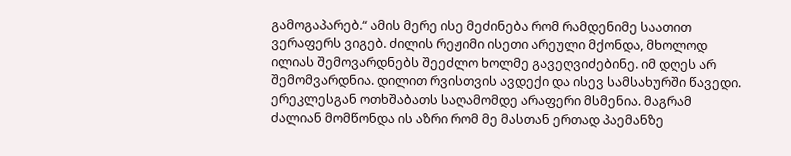გამოგაპარებ.“ ამის მერე ისე მეძინება რომ რამდენიმე საათით ვერაფერს ვიგებ. ძილის რეჟიმი ისეთი არეული მქონდა, მხოლოდ ილიას შემოვარდნებს შეეძლო ხოლმე გავეღვიძებინე. იმ დღეს არ შემომვარდნია. დილით რვისთვის ავდექი და ისევ სამსახურში წავედი. ერეკლესგან ოთხშაბათს საღამომდე არაფერი მსმენია. მაგრამ ძალიან მომწონდა ის აზრი რომ მე მასთან ერთად პაემანზე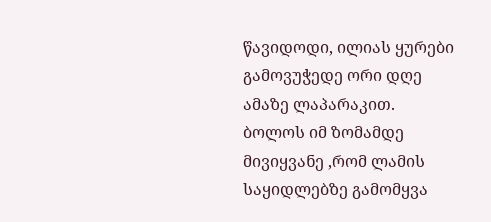წავიდოდი, ილიას ყურები გამოვუჭედე ორი დღე ამაზე ლაპარაკით. ბოლოს იმ ზომამდე მივიყვანე ,რომ ლამის საყიდლებზე გამომყვა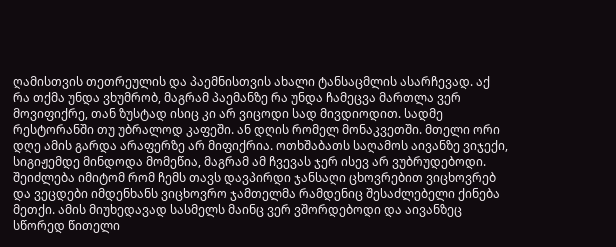ღამისთვის თეთრეულის და პაემნისთვის ახალი ტანსაცმლის ასარჩევად. აქ რა თქმა უნდა ვხუმრობ, მაგრამ პაემანზე რა უნდა ჩამეცვა მართლა ვერ მოვიფიქრე, თან ზუსტად ისიც კი არ ვიცოდი სად მივდიოდით. სადმე რესტორანში თუ უბრალოდ კაფეში. ან დღის რომელ მონაკვეთში. მთელი ორი დღე ამის გარდა არაფერზე არ მიფიქრია. ოთხშაბათს საღამოს აივანზე ვიჯექი, სიგიჟემდე მინდოდა მომეწია, მაგრამ ამ ჩვევას ჯერ ისევ არ ვუბრუდებოდი. შეიძლება იმიტომ რომ ჩემს თავს დავპირდი ჯანსაღი ცხოვრებით ვიცხოვრებ და ვეცდები იმდენხანს ვიცხოვრო ჯამთელმა რამდენიც შესაძლებელი ქინება მეთქი. ამის მიუხედავად სასმელს მაინც ვერ ვშორდებოდი და აივანზეც სწორედ წითელი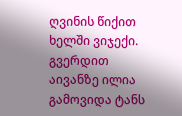ღვინის წიქით ხელში ვიჯექი. გვერდით აივანზე ილია გამოვიდა ტანს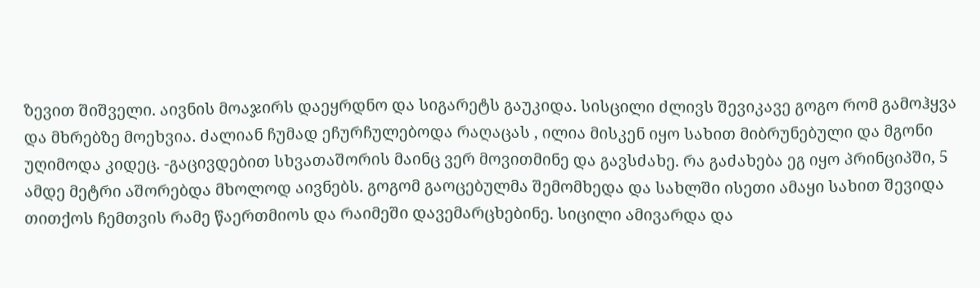ზევით შიშველი. აივნის მოაჯირს დაეყრდნო და სიგარეტს გაუკიდა. სისცილი ძლივს შევიკავე გოგო რომ გამოჰყვა და მხრებზე მოეხვია. ძალიან ჩუმად ეჩურჩულებოდა რაღაცას , ილია მისკენ იყო სახით მიბრუნებული და მგონი უღიმოდა კიდეც. -გაცივდებით სხვათაშორის მაინც ვერ მოვითმინე და გავსძახე. რა გაძახება ეგ იყო პრინციპში, 5 ამდე მეტრი აშორებდა მხოლოდ აივნებს. გოგომ გაოცებულმა შემომხედა და სახლში ისეთი ამაყი სახით შევიდა თითქოს ჩემთვის რამე წაერთმიოს და რაიმეში დავემარცხებინე. სიცილი ამივარდა და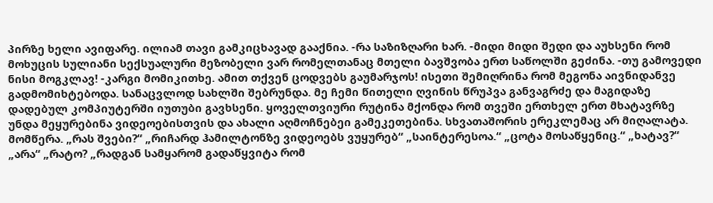პირზე ხელი ავიფარე. ილიამ თავი გამკიცხავად გააქნია. -რა საზიზღარი ხარ. -მიდი მიდი შედი და აუხსენი რომ მოხუცის სულიანი სექსუალური მეზობელი ვარ რომელთანაც მთელი ბავშვობა ერთ საწოლში გეძინა. -თუ გამოვედი ნისი მოგკლავ! -კარგი მომიკითხე. ამით თქვენ ცოდვებს გაუმარჯოს! ისეთი შემიღრინა რომ მეგონა აივნიდანვე გადმომიხტებოდა. სანაცვლოდ სახლში შებრუნდა. მე ჩემი წითელი ღვინის წრუპვა განვაგრძე და მაგიდაზე დადებულ კომპიუტერში იუთუბი გავხსენი. ყოველთვიური რუტინა მქონდა რომ თვეში ერთხელ ერთ მხატავრზე უნდა მეყურებინა ვიდეოებისთვის და ახალი აღმოჩნებეი გამეკეთებინა. სხვათაშორის ერეკლემაც არ მიღალატა. მომწერა. „რას შვები?“ „რიჩარდ ჰამილტონზე ვიდეოებს ვუყურებ“ „საინტერესოა.“ „ცოტა მოსაწყენიც.“ „ხატავ?“ „არა“ „რატო? „რადგან სამყარომ გადაწყვიტა რომ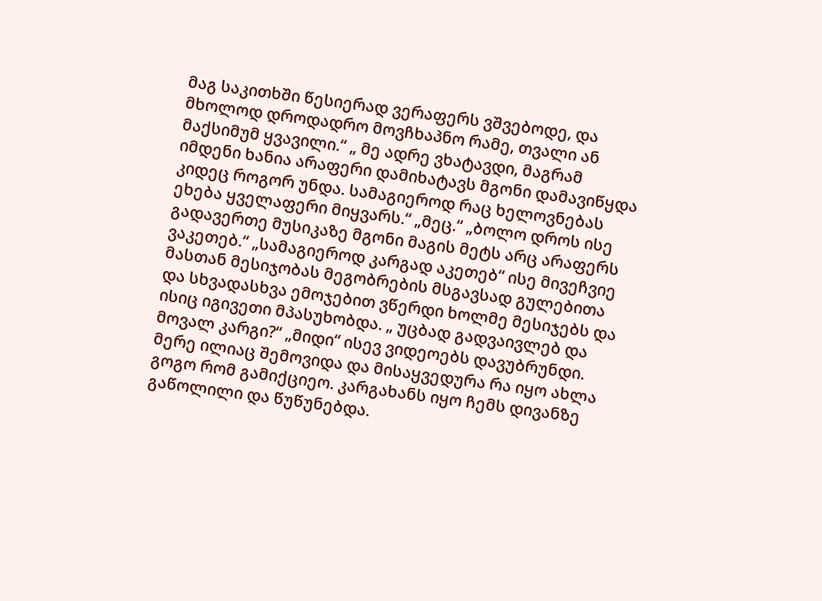მაგ საკითხში წესიერად ვერაფერს ვშვებოდე, და მხოლოდ დროდადრო მოვჩხაპნო რამე, თვალი ან მაქსიმუმ ყვავილი.“ „ მე ადრე ვხატავდი, მაგრამ იმდენი ხანია არაფერი დამიხატავს მგონი დამავიწყდა კიდეც როგორ უნდა. სამაგიეროდ რაც ხელოვნებას ეხება ყველაფერი მიყვარს.“ „მეც.“ „ბოლო დროს ისე გადავერთე მუსიკაზე მგონი მაგის მეტს არც არაფერს ვაკეთებ.“ „სამაგიეროდ კარგად აკეთებ“ ისე მივეჩვიე მასთან მესიჯობას მეგობრების მსგავსად გულებითა და სხვადასხვა ემოჯებით ვწერდი ხოლმე მესიჯებს და ისიც იგივეთი მპასუხობდა. „ უცბად გადვაივლებ და მოვალ კარგი?“ „მიდი“ ისევ ვიდეოებს დავუბრუნდი. მერე ილიაც შემოვიდა და მისაყვედურა რა იყო ახლა გოგო რომ გამიქციეო. კარგახანს იყო ჩემს დივანზე გაწოლილი და წუწუნებდა.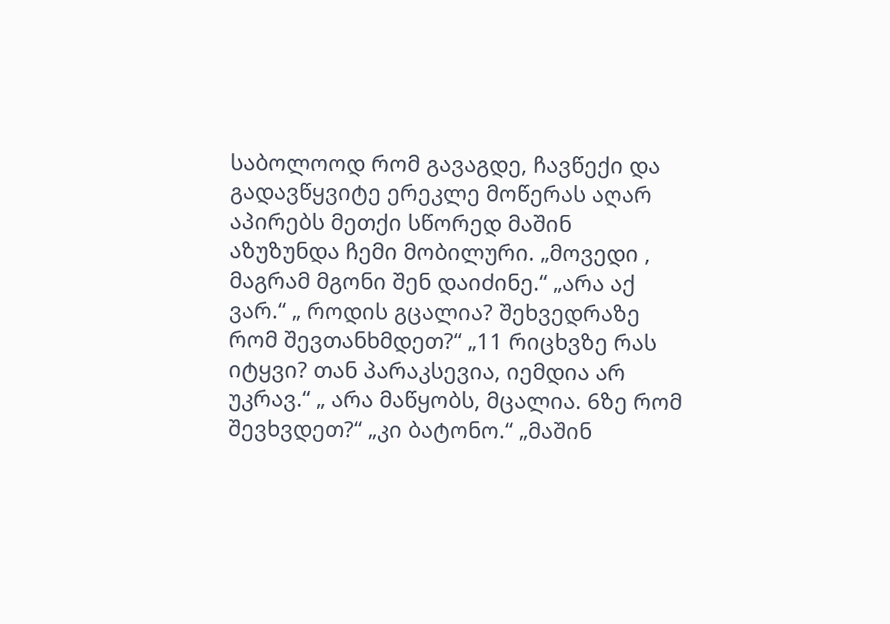საბოლოოდ რომ გავაგდე, ჩავწექი და გადავწყვიტე ერეკლე მოწერას აღარ აპირებს მეთქი სწორედ მაშინ აზუზუნდა ჩემი მობილური. „მოვედი , მაგრამ მგონი შენ დაიძინე.“ „არა აქ ვარ.“ „ როდის გცალია? შეხვედრაზე რომ შევთანხმდეთ?“ „11 რიცხვზე რას იტყვი? თან პარაკსევია, იემდია არ უკრავ.“ „ არა მაწყობს, მცალია. 6ზე რომ შევხვდეთ?“ „კი ბატონო.“ „მაშინ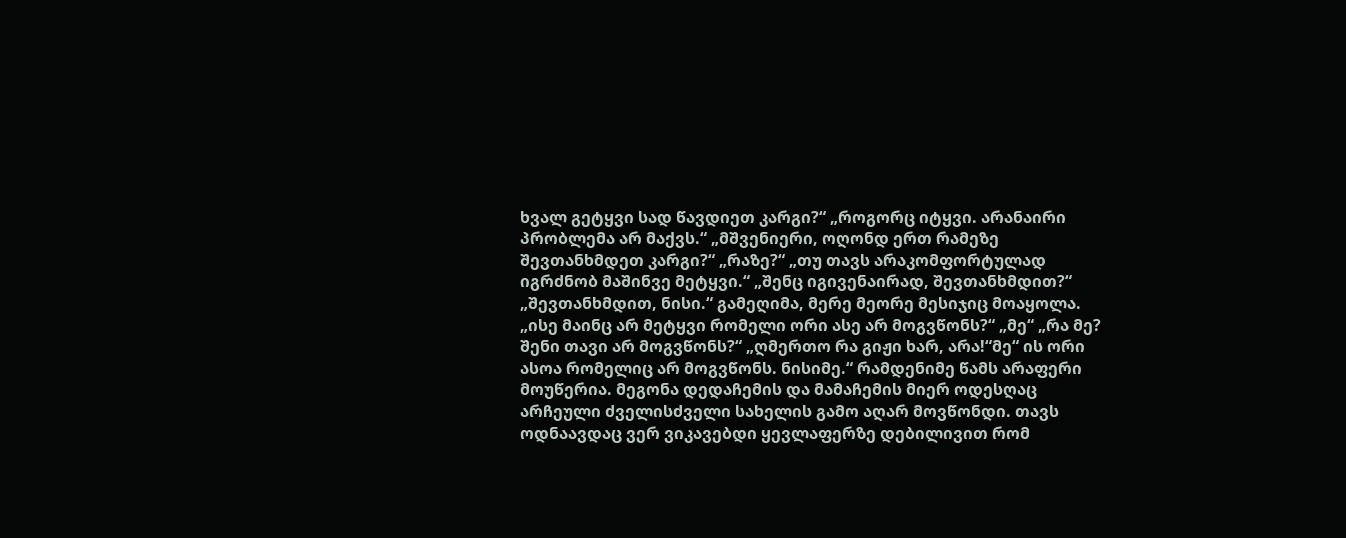ხვალ გეტყვი სად წავდიეთ კარგი?“ „როგორც იტყვი. არანაირი პრობლემა არ მაქვს.“ „მშვენიერი, ოღონდ ერთ რამეზე შევთანხმდეთ კარგი?“ „რაზე?“ „თუ თავს არაკომფორტულად იგრძნობ მაშინვე მეტყვი.“ „შენც იგივენაირად, შევთანხმდით?“ „შევთანხმდით, ნისი.“ გამეღიმა, მერე მეორე მესიჯიც მოაყოლა. „ისე მაინც არ მეტყვი რომელი ორი ასე არ მოგვწონს?“ „მე“ „რა მე? შენი თავი არ მოგვწონს?“ „ღმერთო რა გიჟი ხარ, არა!“მე“ ის ორი ასოა რომელიც არ მოგვწონს. ნისიმე.“ რამდენიმე წამს არაფერი მოუწერია. მეგონა დედაჩემის და მამაჩემის მიერ ოდესღაც არჩეული ძველისძველი სახელის გამო აღარ მოვწონდი. თავს ოდნაავდაც ვერ ვიკავებდი ყევლაფერზე დებილივით რომ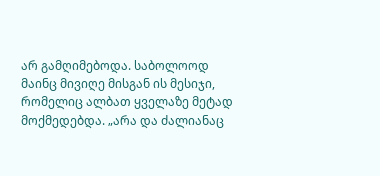არ გამღიმებოდა. საბოლოოდ მაინც მივიღე მისგან ის მესიჯი, რომელიც ალბათ ყველაზე მეტად მოქმედებდა. „არა და ძალიანაც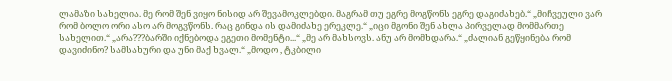ლამაზი სახელია. მე რომ შენ ვიყო ნისიდ არ შევამოკლებდი. მაგრამ თუ ეგრე მოგწონს ეგრე დაგიძახებ.“ „მიჩვეული ვარ რომ ბოლო ორი ასო არ მოგვწონს. რაც გინდა ის დამიძახე ერეკლე.“ „იცი მგონი შენ ახლა პირველად მომმართე სახელით.“ „არა???ბარში იქნებოდა ეგეთი მომენტი...“ „მე არ მახსოვს. ანუ არ მომხდარა.“ „ძალიან გეწყინება რომ დავიძინო? სამსახური და უნი მაქ ხვალ.“ „მოდო , ტკბილი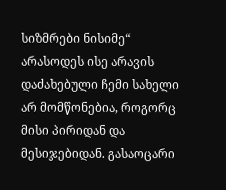სიზმრები ნისიმე“ არასოდეს ისე არავის დაძახებული ჩემი სახელი არ მომწონებია, როგორც მისი პირიდან და მესიჯებიდან. გასაოცარი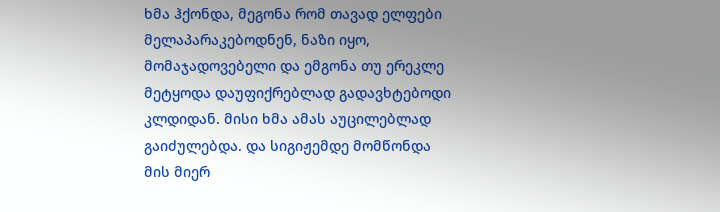ხმა ჰქონდა, მეგონა რომ თავად ელფები მელაპარაკებოდნენ, ნაზი იყო, მომაჯადოვებელი და ემგონა თუ ერეკლე მეტყოდა დაუფიქრებლად გადავხტებოდი კლდიდან. მისი ხმა ამას აუცილებლად გაიძულებდა. და სიგიჟემდე მომწონდა მის მიერ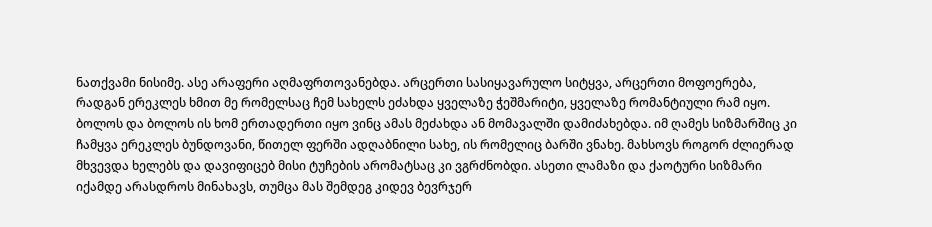ნათქვამი ნისიმე. ასე არაფერი აღმაფრთოვანებდა. არცერთი სასიყავარულო სიტყვა, არცერთი მოფოერება, რადგან ერეკლეს ხმით მე რომელსაც ჩემ სახელს ეძახდა ყველაზე ჭეშმარიტი, ყველაზე რომანტიული რამ იყო. ბოლოს და ბოლოს ის ხომ ერთადერთი იყო ვინც ამას მეძახდა ან მომავალში დამიძახებდა. იმ ღამეს სიზმარშიც კი ჩამყვა ერეკლეს ბუნდოვანი, წითელ ფერში ადღაბნილი სახე, ის რომელიც ბარში ვნახე. მახსოვს როგორ ძლიერად მხვევდა ხელებს და დავიფიცებ მისი ტუჩების არომატსაც კი ვგრძნობდი. ასეთი ლამაზი და ქაოტური სიზმარი იქამდე არასდროს მინახავს, თუმცა მას შემდეგ კიდევ ბევრჯერ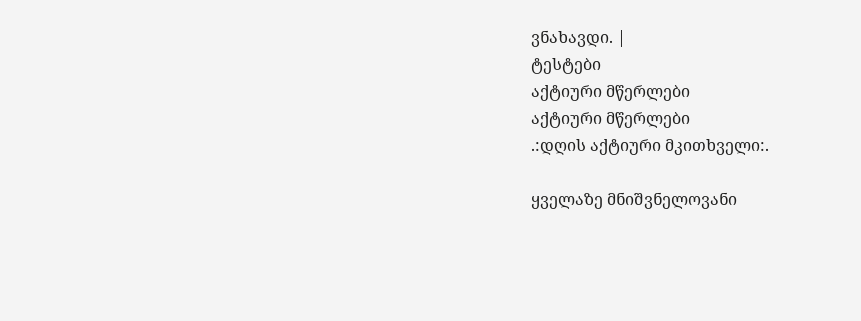ვნახავდი. |
ტესტები
აქტიური მწერლები
აქტიური მწერლები
.:დღის აქტიური მკითხველი:.

ყველაზე მნიშვნელოვანი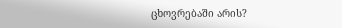ცხოვრებაში არის?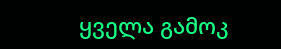ყველა გამოკ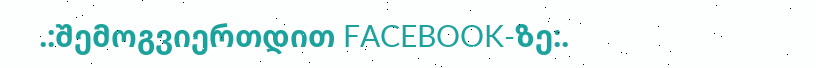.:შემოგვიერთდით FACEBOOK-ზე:.